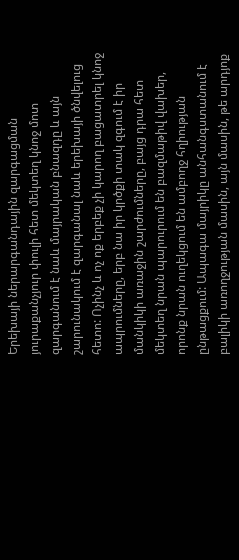Երեխայի ներարգանդային զարգացման յուրաքանչյուր փուլի հետ մեկտեղ կնոջ մոտ զարգանում է նաև մայրական բնազդը և այն շարունակում է զարգանալ նաև երեխայի ծնվելուց հետո: Ոչինչ և ոչ ոք երբեք չի կարող բացատրել կնոջ ապրումները, երբ նա իր կրծքի տակ զգում է իր մանկիկի առաջին շարժումները, բայց դրա հետ մեկտեղ նրան պարուրում են բազմաթիվ վախեր, որոնք նրան ուղեկցում են ամբողջ հղիության ընթացքում: Ապագա մայրիկը անհանգստանում է բալիկի առողջության մասին, այն մասին, թե արդյոք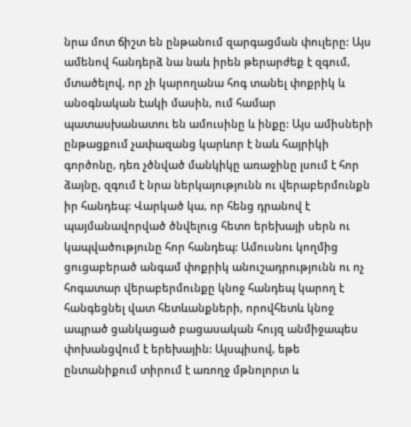նրա մոտ ճիշտ են ընթանում զարգացման փուլերը: Այս ամենով հանդերձ նա նաև իրեն թերարժեք է զգում, մտածելով, որ չի կարողանա հոգ տանել փոքրիկ և անօգնական էակի մասին, ում համար պատասխանատու են ամուսինը և ինքը: Այս ամիսների ընթացքում չափազանց կարևոր է նաև հայրիկի գործոնը, դեռ չծնված մանկիկը առաջինը լսում է հոր ձայնը, զգում է նրա ներկայությունն ու վերաբերմունքն իր հանդեպ: Վարկած կա, որ հենց դրանով է պայմանավորված ծնվելուց հետո երեխայի սերն ու կապվածությունը հոր հանդեպ: Ամուսնու կողմից ցուցաբերած անգամ փոքրիկ անուշադրությունն ու ոչ հոգատար վերաբերմունքը կնոջ հանդեպ կարող է հանգեցնել վատ հետևանքների, որովհետև կնոջ ապրած ցանկացած բացասական հույզ անմիջապես փոխանցվում է երեխային: Այսպիսով, եթե ընտանիքում տիրում է առողջ մթնոլորտ և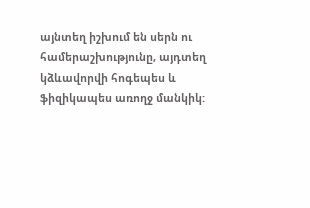այնտեղ իշխում են սերն ու համերաշխությունը, այդտեղ կձևավորվի հոգեպես և ֆիզիկապես առողջ մանկիկ: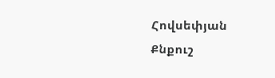Հովսեփյան Քնքուշ